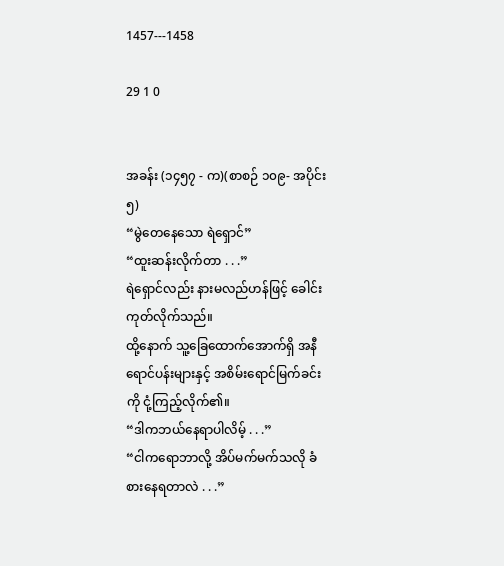1457---1458

29 1 0


အခန်း (၁၄၅၇ - က)(စာစဉ် ၁၀၉- အပိုင်း ၅)
“မွဲတေနေသော ရဲရှောင်”
“ထူးဆန်းလိုက်တာ . . .”
ရဲရှောင်လည်း နားမလည်ဟန်ဖြင့် ခေါင်းကုတ်လိုက်သည်။
ထို့နောက် သူ့ခြေထောက်အောက်ရှိ အနီရောင်ပန်းများနှင့် အစိမ်းရောင်မြက်ခင်းကို ငုံ့ကြည့်လိုက်၏။
“ဒါကဘယ်နေရာပါလိမ့် . . .”
“ငါကရောဘာလို့ အိပ်မက်မက်သလို ခံစားနေရတာလဲ . . .”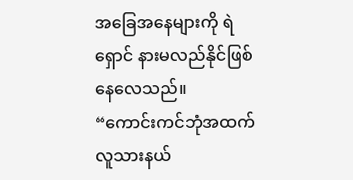အခြေအနေများကို ရဲရှောင် နားမလည်နိုင်ဖြစ်နေလေသည်။
“ကောင်းကင်ဘုံအထက် လူသားနယ်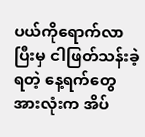ပယ်ကိုရောက်လာပြီးမှ ငါဖြတ်သန်းခဲ့ရတဲ့ နေ့ရက်တွေအားလုံးက အိပ်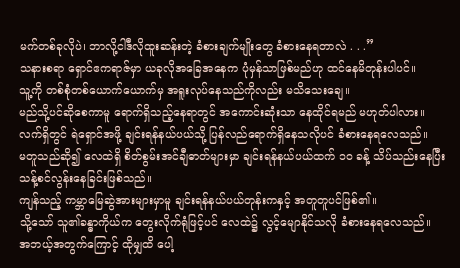မက်တစ်ခုလိုပဲ၊ ဘာလို့ငါဒီလိုထူးဆန်းတဲ့ ခံစားချက်မျိုးတွေ ခံစားနေရတာလဲ . . .”
သနားစရာ ရှောင်ဧကရာဇ်မှာ ယခုလိုအခြေအနေက ပုံမှန်သာဖြစ်မည်ဟု ထင်နေမိတုန်းပါပင်။
သူ့ကို တစ်စုံတစ်ယောက်ယောက်မှ အရူးလုပ်နေသည်ကိုလည်း မသိသေးချေ။
မည်သို့ပင်ဆိုစေကာမူ ရောက်ရှိသည့်နေရာတွင် အကောင်းဆုံးသာ နေထိုင်ရမည် မဟုတ်ပါလား။
လက်ရှိတွင် ရဲရှောင်အဖို့ ချင်းရန်နယ်ပယ်သို့ ပြန်လည်ရောက်ရှိနေသလိုပင် ခံစားနေရလေသည်။
မတူသည်ဆို၍ လေထဲရှိ စိတ်စွမ်းအင်ချီဓာတ်များမှာ ချင်းရန်နယ်ပယ်ထက် ၁၀ ခန့် သိပ်သည်းနေပြီး သန့်စင်လွန်းနေခြင်းဖြစ်သည်။
ကျန်သည့် ကမ္ဘာမြေဆွဲအားများမှာမူ ချင်းရန်နယ်ပယ်တုန်းကနှင့် အတူတူပင်ဖြစ်၏။
သို့သော် သူ၏ခန္ဓာကိုယ်က တွေးလိုက်ရုံဖြင့်ပင် လေထဲ၌ လွင့်မျောနိုင်သလို ခံစားနေရလေသည်။
အဘယ့်အတွက်ကြောင့် ထိုမျှထိ ပေါ့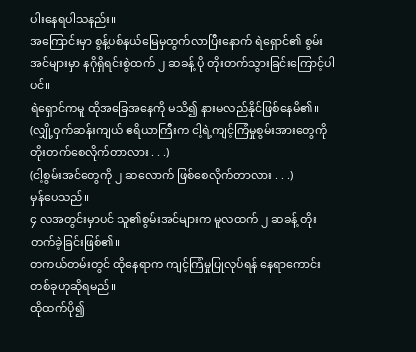ပါးနေရပါသနည်း။
အကြောင်းမှာ စွန့်ပစ်နယ်မြေမှထွက်လာပြီးနောက် ရဲရှောင်၏ စွမ်းအင်များမှာ နဂိုရှိရင်းစွဲထက် ၂ ဆခန့် ပို တိုးတက်သွားခြင်းကြောင့်ပါပင်။
ရဲရှောင်ကမူ ထိုအခြေအနေကို မသိ၍ နားမလည်နိုင်ဖြစ်နေမိ၏။
(လျှို့ဝှက်ဆန်းကျယ် ဧရိယာကြီးက ငါ့ရဲ့ကျင့်ကြံမှုစွမ်းအားတွေကို တိုးတက်စေလိုက်တာလား . . .)
(ငါ့စွမ်းအင်တွေကို ၂ ဆလောက် ဖြစ်စေလိုက်တာလား . . .)
မှန်ပေသည်။
၄ လအတွင်းမှာပင် သူ၏စွမ်းအင်များက မူလထက် ၂ ဆခန့် တိုးတက်ခဲ့ခြင်းဖြစ်၏။
တကယ်တမ်းတွင် ထိုနေရာက ကျင့်ကြံမှုပြုလုပ်ရန် နေရာကောင်းတစ်ခုဟုဆိုရမည်။
ထိုထက်ပို၍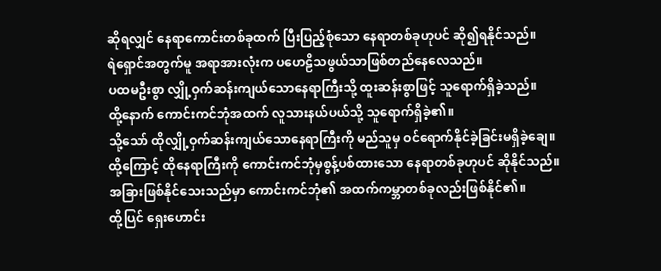ဆိုရလျှင် နေရာကောင်းတစ်ခုထက် ပြီးပြည့်စုံသော နေရာတစ်ခုဟုပင် ဆို၍ရနိုင်သည်။
ရဲရှောင်အတွက်မူ အရာအားလုံးက ပဟေဠိသဖွယ်သာဖြစ်တည်နေလေသည်။
ပထမဦးစွာ လျှို့ဝှက်ဆန်းကျယ်သောနေရာကြီးသို့ ထူးဆန်းစွာဖြင့် သူရောက်ရှိခဲ့သည်။
ထို့နောက် ကောင်းကင်ဘုံအထက် လူသားနယ်ပယ်သို့ သူရောက်ရှိခဲ့၏။
သို့သော် ထိုလျှို့ဝှက်ဆန်းကျယ်သောနေရာကြီးကို မည်သူမှ ဝင်ရောက်နိုင်ခဲ့ခြင်းမရှိခဲ့ချေ။
ထို့ကြောင့် ထိုနေရာကြီးကို ကောင်းကင်ဘုံမှစွန့်ပစ်ထားသော နေရာတစ်ခုဟုပင် ဆိုနိုင်သည်။
အခြားဖြစ်နိုင်သေးသည်မှာ ကောင်းကင်ဘုံ၏ အထက်ကမ္ဘာတစ်ခုလည်းဖြစ်နိုင်၏။
ထို့ပြင် ရှေးဟောင်း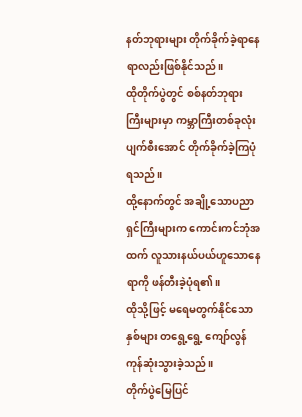နတ်ဘုရားများ တိုက်ခိုက်ခဲ့ရာနေရာလည်းဖြစ်နိုင်သည်။
ထိုတိုက်ပွဲတွင် စစ်နတ်ဘုရားကြီးများမှာ ကမ္ဘာကြီးတစ်ခုလုံး ပျက်စီးအောင် တိုက်ခိုက်ခဲ့ကြပုံရသည်။
ထို့နောက်တွင် အချို့သောပညာရှင်ကြီးများက ကောင်းကင်ဘုံအထက် လူသားနယ်ပယ်ဟူသောနေရာကို ဖန်တီးခဲ့ပုံရ၏။
ထိုသို့ဖြင့် မရေမတွက်နိုင်သောနှစ်များ တရွေ့ရွေ့ ကျော်လွန်ကုန်ဆုံးသွားခဲ့သည်။
တိုက်ပွဲမြေပြင်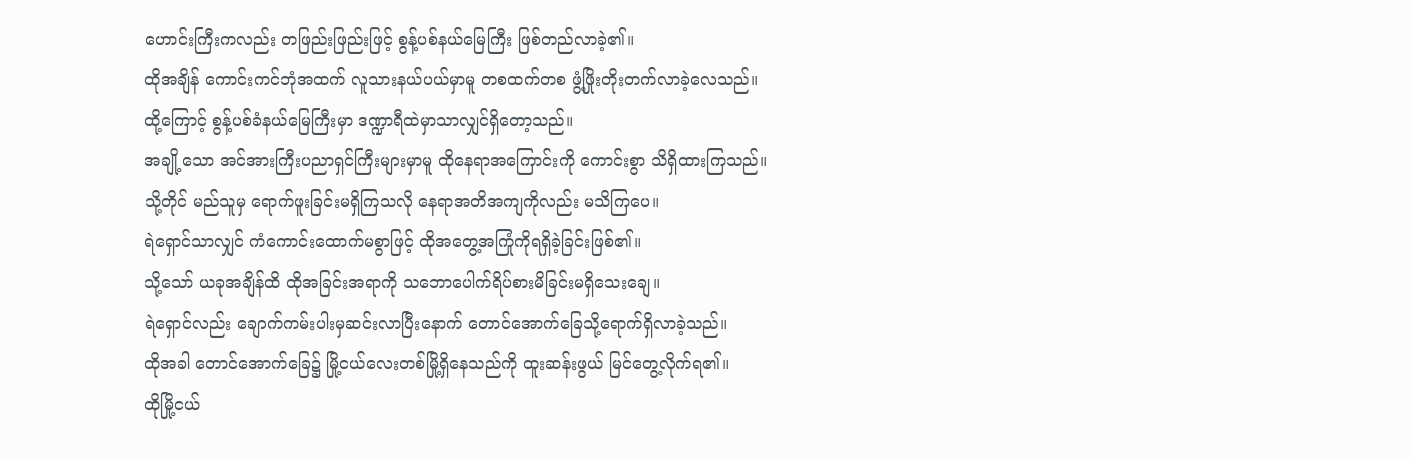ဟောင်းကြီးကလည်း တဖြည်းဖြည်းဖြင့် စွန့်ပစ်နယ်မြေကြီး ဖြစ်တည်လာခဲ့၏။
ထိုအချိန် ကောင်းကင်ဘုံအထက် လူသားနယ်ပယ်မှာမူ တစထက်တစ ဖွံ့ဖြိုးတိုးတက်လာခဲ့လေသည်။
ထို့ကြောင့် စွန့်ပစ်ခံနယ်မြေကြီးမှာ ဒဏ္ဍာရီထဲမှာသာလျှင်ရှိတော့သည်။
အချို့သော အင်အားကြီးပညာရှင်ကြီးများမှာမူ ထိုနေရာအကြောင်းကို ကောင်းစွာ သိရှိထားကြသည်။
သို့တိုင် မည်သူမှ ရောက်ဖူးခြင်းမရှိကြသလို နေရာအတိအကျကိုလည်း မသိကြပေ။
ရဲရှောင်သာလျှင် ကံကောင်းထောက်မစွာဖြင့် ထိုအတွေ့အကြုံကိုရရှိခဲ့ခြင်းဖြစ်၏။
သို့သော် ယခုအချိန်ထိ ထိုအခြင်းအရာကို သဘောပေါက်ရိပ်စားမိခြင်းမရှိသေးချေ။
ရဲရှောင်လည်း ချောက်ကမ်းပါးမှဆင်းလာပြီးနောက် တောင်အောက်ခြေသို့ရောက်ရှိလာခဲ့သည်။
ထိုအခါ တောင်အောက်ခြေ၌ မြို့ငယ်လေးတစ်မြို့ရှိနေသည်ကို ထူးဆန်းဖွယ် မြင်တွေ့လိုက်ရ၏။
ထိုမြို့ငယ်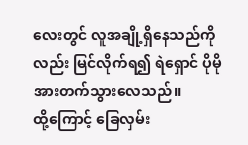လေးတွင် လူအချို့ရှိနေသည်ကိုလည်း မြင်လိုက်ရ၍ ရဲရှောင် ပိုမိုအားတက်သွားလေသည်။
ထို့ကြောင့် ခြေလှမ်း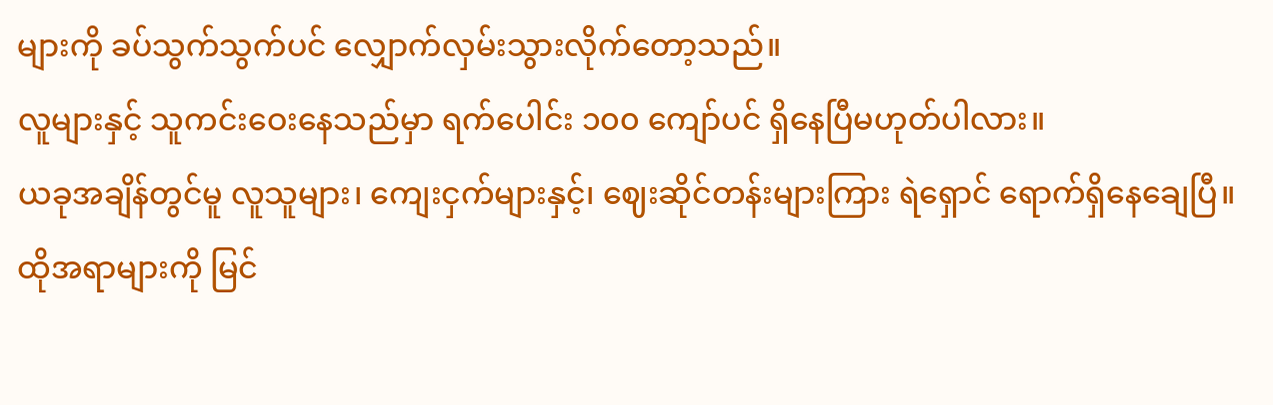များကို ခပ်သွက်သွက်ပင် လျှောက်လှမ်းသွားလိုက်တော့သည်။
လူများနှင့် သူကင်းဝေးနေသည်မှာ ရက်ပေါင်း ၁၀၀ ကျော်ပင် ရှိနေပြီမဟုတ်ပါလား။
ယခုအချိန်တွင်မူ လူသူများ၊ ကျေးငှက်များနှင့်၊ ဈေးဆိုင်တန်းများကြား ရဲရှောင် ရောက်ရှိနေချေပြီ။
ထိုအရာများကို မြင်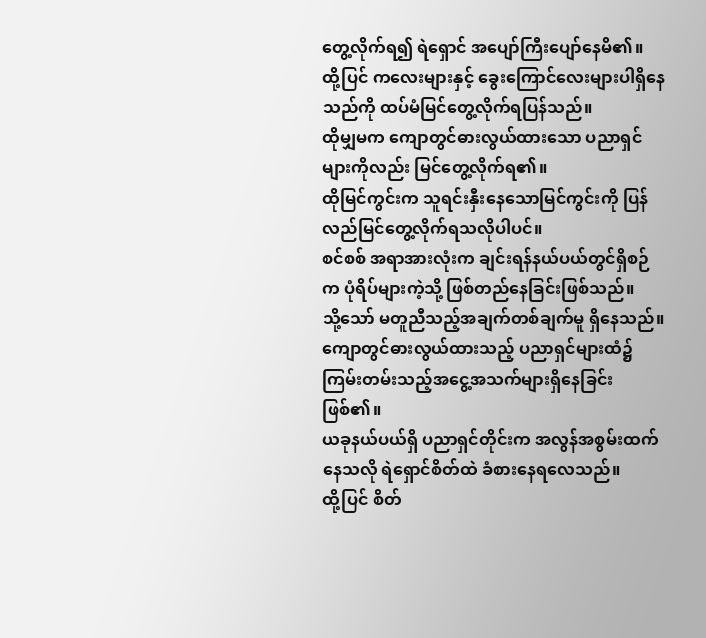တွေ့လိုက်ရ၍ ရဲရှောင် အပျော်ကြီးပျော်နေမိ၏။
ထို့ပြင် ကလေးများနှင့် ခွေးကြောင်လေးများပါရှိနေသည်ကို ထပ်မံမြင်တွေ့လိုက်ရပြန်သည်။
ထိုမျှမက ကျောတွင်ဓားလွယ်ထားသော ပညာရှင်များကိုလည်း မြင်တွေ့လိုက်ရ၏။
ထိုမြင်ကွင်းက သူရင်းနှီးနေသောမြင်ကွင်းကို ပြန်လည်မြင်တွေ့လိုက်ရသလိုပါပင်။
စင်စစ် အရာအားလုံးက ချင်းရန်နယ်ပယ်တွင်ရှိစဉ်က ပုံရိပ်များကဲ့သို့ ဖြစ်တည်နေခြင်းဖြစ်သည်။
သို့သော် မတူညီသည့်အချက်တစ်ချက်မူ ရှိနေသည်။
ကျောတွင်ဓားလွယ်ထားသည့် ပညာရှင်များထံ၌ ကြမ်းတမ်းသည့်အငွေ့အသက်များရှိနေခြင်းဖြစ်၏။
ယခုနယ်ပယ်ရှိ ပညာရှင်တိုင်းက အလွန်အစွမ်းထက်နေသလို ရဲရှောင်စိတ်ထဲ ခံစားနေရလေသည်။
ထို့ပြင် စိတ်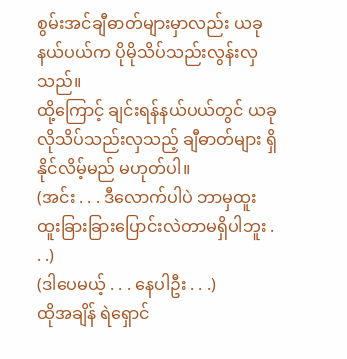စွမ်းအင်ချီဓာတ်များမှာလည်း ယခုနယ်ပယ်က ပိုမိုသိပ်သည်းလွန်းလှသည်။
ထို့ကြောင့် ချင်းရန်နယ်ပယ်တွင် ယခုလိုသိပ်သည်းလှသည့် ချီဓာတ်များ ရှိနိုင်လိမ့်မည် မဟုတ်ပါ။
(အင်း . . . ဒီလောက်ပါပဲ ဘာမှထူးထူးခြားခြားပြောင်းလဲတာမရှိပါဘူး . . .)
(ဒါပေမယ့် . . . နေပါဦး . . .)
ထိုအချိန် ရဲရှောင်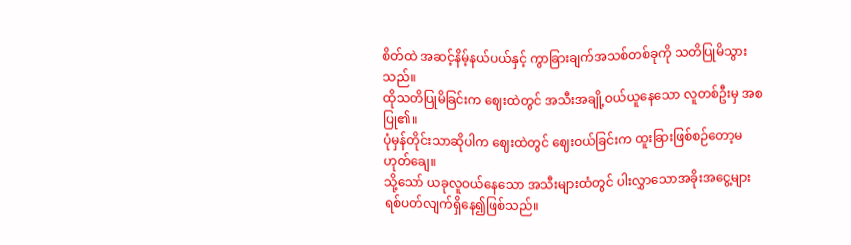စိတ်ထဲ အဆင့်နိမ့်နယ်ပယ်နှင့် ကွာခြားချက်အသစ်တစ်ခုကို သတိပြုမိသွားသည်။
ထိုသတိပြုမိခြင်းက ဈေးထဲတွင် အသီးအချို့ဝယ်ယူနေသော လူတစ်ဦးမှ အစပြု၏။
ပုံမှန်တိုင်းသာဆိုပါက ဈေးထဲတွင် ဈေးဝယ်ခြင်းက ထူးခြားဖြစ်စဉ်တော့မဟုတ်ချေ။
သို့သော် ယခုလူဝယ်နေသော အသီးများထံတွင် ပါးလွှာသောအခိုးအငွေ့များ ရစ်ပတ်လျက်ရှိနေ၍ဖြစ်သည်။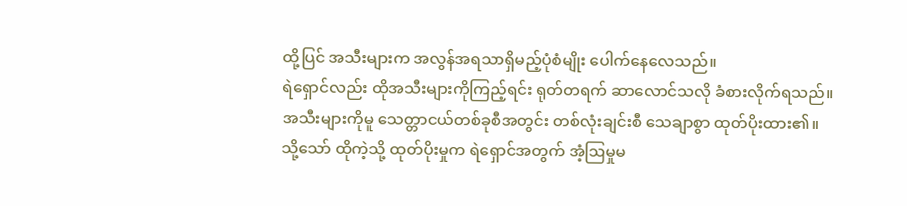ထို့ပြင် အသီးများက အလွန်အရသာရှိမည့်ပုံစံမျိုး ပေါက်နေလေသည်။
ရဲရှောင်လည်း ထိုအသီးများကိုကြည့်ရင်း ရုတ်တရက် ဆာလောင်သလို ခံစားလိုက်ရသည်။
အသီးများကိုမူ သေတ္တာငယ်တစ်ခုစီအတွင်း တစ်လုံးချင်းစီ သေချာစွာ ထုတ်ပိုးထား၏။
သို့သော် ထိုကဲ့သို့ ထုတ်ပိုးမှုက ရဲရှောင်အတွက် အံ့ဩမှုမ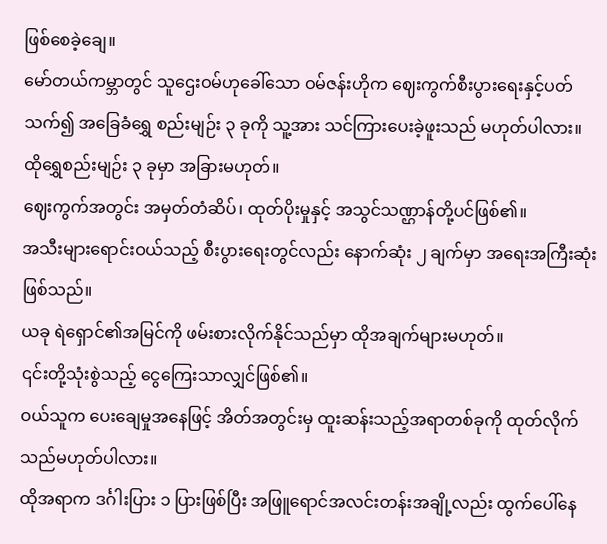ဖြစ်စေခဲ့ချေ။
မော်တယ်ကမ္ဘာတွင် သူဌေးဝမ်ဟုခေါ်သော ဝမ်ဇန်းဟိုက ဈေးကွက်စီးပွားရေးနှင့်ပတ်သက်၍ အခြေခံရွှေ စည်းမျဉ်း ၃ ခုကို သူ့အား သင်ကြားပေးခဲ့ဖူးသည် မဟုတ်ပါလား။
ထိုရွှေစည်းမျဉ်း ၃ ခုမှာ အခြားမဟုတ်။
ဈေးကွက်အတွင်း အမှတ်တံဆိပ်၊ ထုတ်ပိုးမှုနှင့် အသွင်သဏ္ဌာန်တို့ပင်ဖြစ်၏။
အသီးများရောင်းဝယ်သည့် စီးပွားရေးတွင်လည်း နောက်ဆုံး ၂ ချက်မှာ အရေးအကြီးဆုံးဖြစ်သည်။
ယခု ရဲရှောင်၏အမြင်ကို ဖမ်းစားလိုက်နိုင်သည်မှာ ထိုအချက်များမဟုတ်။
၎င်းတို့သုံးစွဲသည့် ငွေကြေးသာလျှင်ဖြစ်၏။
ဝယ်သူက ပေးချေမှုအနေဖြင့် အိတ်အတွင်းမှ ထူးဆန်းသည့်အရာတစ်ခုကို ထုတ်လိုက်သည်မဟုတ်ပါလား။
ထိုအရာက ဒင်္ဂါးပြား ၁ ပြားဖြစ်ပြီး အဖြူရောင်အလင်းတန်းအချို့လည်း ထွက်ပေါ်နေ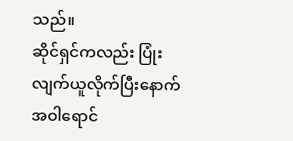သည်။
ဆိုင်ရှင်ကလည်း ပြုံးလျက်ယူလိုက်ပြီးနောက် အဝါရောင်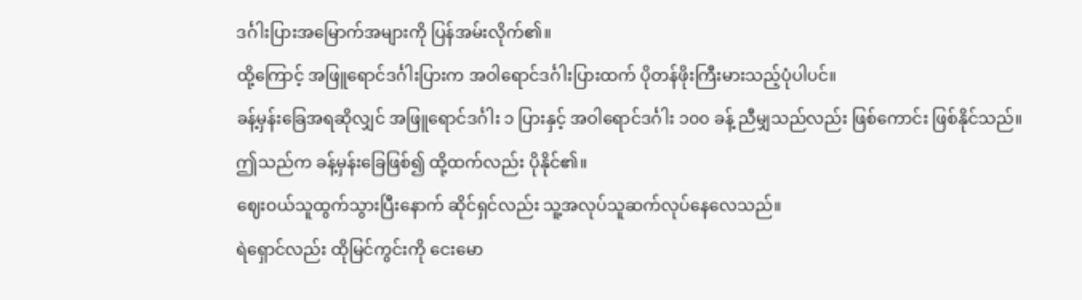ဒင်္ဂါးပြားအမြောက်အများကို ပြန်အမ်းလိုက်၏။
ထို့ကြောင့် အဖြူရောင်ဒင်္ဂါးပြားက အဝါရောင်ဒင်္ဂါးပြားထက် ပိုတန်ဖိုးကြီးမားသည့်ပုံပါပင်။
ခန့်မှန်းခြေအရဆိုလျှင် အဖြူရောင်ဒင်္ဂါး ၁ ပြားနှင့် အဝါရောင်ဒင်္ဂါး ၁၀၀ ခန့် ညီမျှသည်လည်း ဖြစ်ကောင်း ဖြစ်နိုင်သည်။
ဤသည်က ခန့်မှန်းခြေဖြစ်၍ ထို့ထက်လည်း ပိုနိုင်၏။
ဈေးဝယ်သူထွက်သွားပြီးနောက် ဆိုင်ရှင်လည်း သူ့အလုပ်သူဆက်လုပ်နေလေသည်။
ရဲရှောင်လည်း ထိုမြင်ကွင်းကို ငေးမော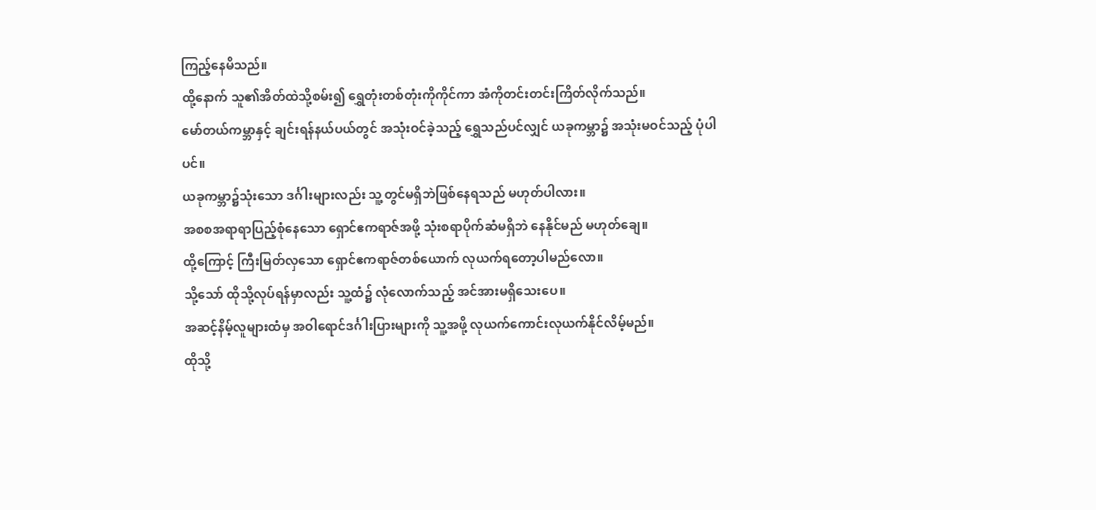ကြည့်နေမိသည်။
ထို့နောက် သူ၏အိတ်ထဲသို့စမ်း၍ ရွှေတုံးတစ်တုံးကိုကိုင်ကာ အံကိုတင်းတင်းကြိတ်လိုက်သည်။
မော်တယ်ကမ္ဘာနှင့် ချင်းရန်နယ်ပယ်တွင် အသုံးဝင်ခဲ့သည့် ရွှေသည်ပင်လျှင် ယခုကမ္ဘာ၌ အသုံးမဝင်သည့် ပုံပါပင်။
ယခုကမ္ဘာ၌သုံးသော ဒင်္ဂါးများလည်း သူ့တွင်မရှိဘဲဖြစ်နေရသည် မဟုတ်ပါလား။
အစစအရာရာပြည့်စုံနေသော ရှောင်ဧကရာဇ်အဖို့ သုံးစရာပိုက်ဆံမရှိဘဲ နေနိုင်မည် မဟုတ်ချေ။
ထို့ကြောင့် ကြီးမြတ်လှသော ရှောင်ဧကရာဇ်တစ်ယောက် လုယက်ရတော့ပါမည်လော။
သို့သော် ထိုသို့လုပ်ရန်မှာလည်း သူ့ထံ၌ လုံလောက်သည့် အင်အားမရှိသေးပေ။
အဆင့်နိမ့်လူများထံမှ အဝါရောင်ဒင်္ဂါးပြားများကို သူ့အဖို့ လုယက်ကောင်းလုယက်နိုင်လိမ့်မည်။
ထိုသို့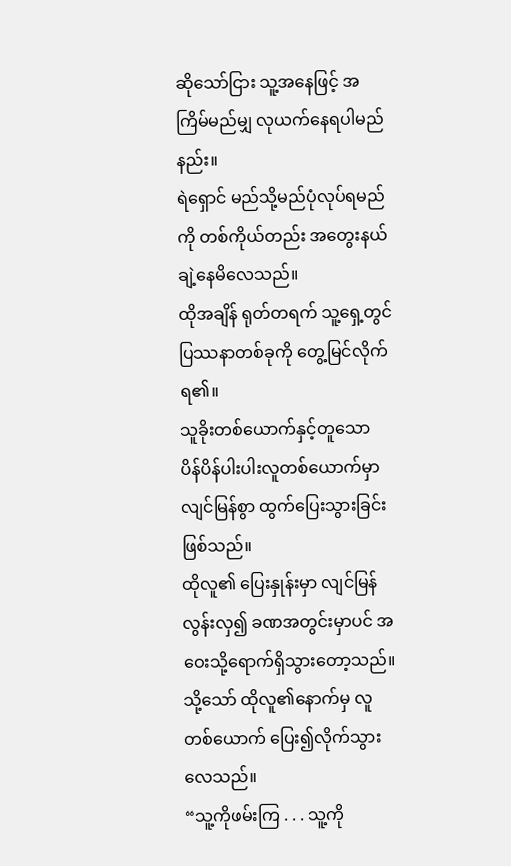ဆိုသော်ငြား သူ့အနေဖြင့် အကြိမ်မည်မျှ လုယက်နေရပါမည်နည်း။
ရဲရှောင် မည်သို့မည်ပုံလုပ်ရမည်ကို တစ်ကိုယ်တည်း အတွေးနယ်ချဲ့နေမိလေသည်။
ထိုအချိန် ရုတ်တရက် သူ့ရှေ့တွင် ပြဿနာတစ်ခုကို တွေ့မြင်လိုက်ရ၏။
သူခိုးတစ်ယောက်နှင့်တူသော ပိန်ပိန်ပါးပါးလူတစ်ယောက်မှာ လျင်မြန်စွာ ထွက်ပြေးသွားခြင်းဖြစ်သည်။
ထိုလူ၏ ပြေးနှုန်းမှာ လျင်မြန်လွန်းလှ၍ ခဏအတွင်းမှာပင် အဝေးသို့ရောက်ရှိသွားတော့သည်။
သို့သော် ထိုလူ၏နောက်မှ လူတစ်ယောက် ပြေး၍လိုက်သွားလေသည်။
“သူ့ကိုဖမ်းကြ . . . သူ့ကို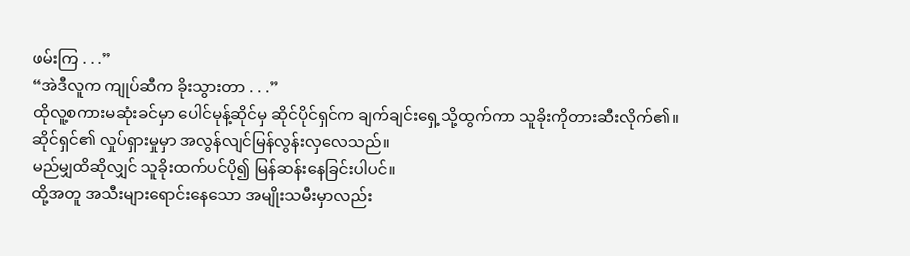ဖမ်းကြ . . .”
“အဲဒီလူက ကျုပ်ဆီက ခိုးသွားတာ . . .”
ထိုလူ့စကားမဆုံးခင်မှာ ပေါင်မုန့်ဆိုင်မှ ဆိုင်ပိုင်ရှင်က ချက်ချင်းရှေ့သို့ထွက်ကာ သူခိုးကိုတားဆီးလိုက်၏။
ဆိုင်ရှင်၏ လှုပ်ရှားမှုမှာ အလွန်လျင်မြန်လွန်းလှလေသည်။
မည်မျှထိဆိုလျှင် သူခိုးထက်ပင်ပို၍ မြန်ဆန်းနေခြင်းပါပင်။
ထို့အတူ အသီးများရောင်းနေသော အမျိုးသမီးမှာလည်း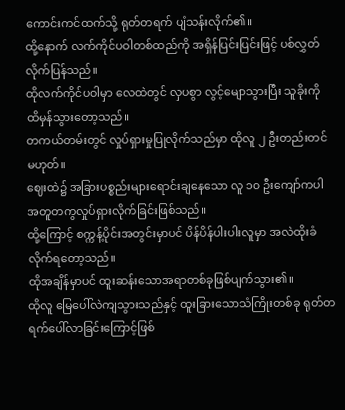ကောင်းကင်ထက်သို့ ရုတ်တရက် ပျံသန်းလိုက်၏။
ထို့နောက် လက်ကိုင်ပဝါတစ်ထည်ကို အရှိန်ပြင်းပြင်းဖြင့် ပစ်လွှတ်လိုက်ပြန်သည်။
ထိုလက်ကိုင်ပဝါမှာ လေထဲတွင် လှပစွာ လွင့်မျောသွားပြီး သူခိုးကို ထိမှန်သွားတော့သည်။
တကယ်တမ်းတွင် လှုပ်ရှားမှုပြုလိုက်သည်မှာ ထိုလူ ၂ ဦးတည်းတင်မဟုတ်။
ဈေးထဲ၌ အခြားပစ္စည်းများရောင်းချနေသော လူ ၁၀ ဦးကျော်ကပါ အတူတကွလှုပ်ရှားလိုက်ခြင်းဖြစ်သည်။
ထို့ကြောင့် စက္ကန့်ပိုင်းအတွင်းမှာပင် ပိန်ပိန်ပါးပါးလူမှာ အလဲထိုးခံလိုက်ရတော့သည်။
ထိုအချိန်မှာပင် ထူးဆန်းသောအရာတစ်ခုဖြစ်ပျက်သွား၏။
ထိုလူ မြေပေါ်လဲကျသွားသည်နှင့် ထူးခြားသောသံကြိုးတစ်ခု ရုတ်တရက်ပေါ်လာခြင်းကြောင့်ဖြစ်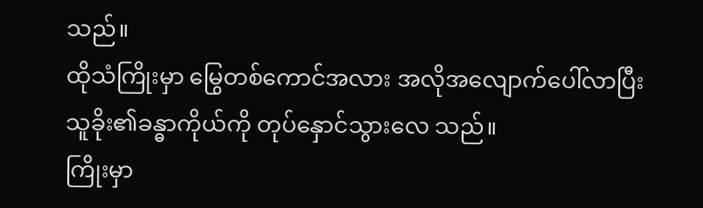သည်။
ထိုသံကြိုးမှာ မြွေတစ်ကောင်အလား အလိုအလျောက်ပေါ်လာပြီး သူခိုး၏ခန္ဓာကိုယ်ကို တုပ်နှောင်သွားလေ သည်။
ကြိုးမှာ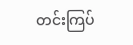တင်းကြပ်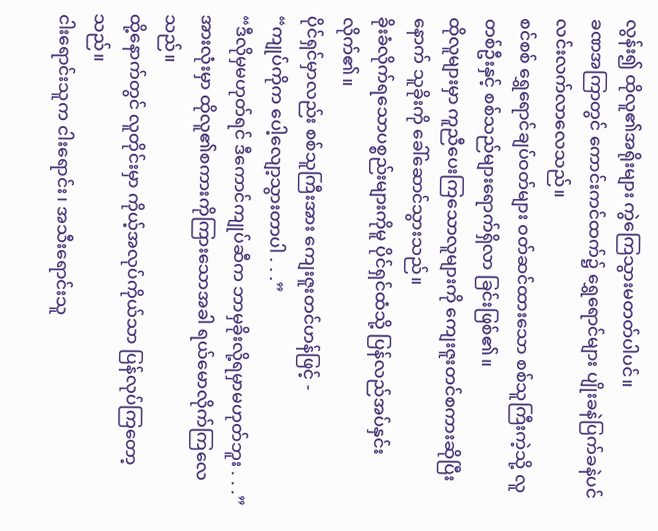လွန်း၍ ထိုလူ၏အရိုးများ ကွဲကြေသွားမတတ်ပါပင်။
ခဏအကြာတွင် ကောင်းကင်ထက်၌ ရွှေရောင်များ ပျိုးခနဲပြက်ခနဲပင် လင်းလက်လာလေသည်။
စင်စစ် ရွှေရောင်ချပ်ဝတ်များ ဝတ်ဆင်ထားသော စစ်သူကြီးကဲ့သို့ လူတစ်ဦးနှင့် စစ်သည်များရောက်ရှိလာ ခြင်းဖြစ်၏။
ထိုလူများမှာ ကူညီပေးကြသောလူများကို ကျေးဇူးတင်စကားဆိုပြီးနောက် သူခိုးကို ခေါ်ဆောင်သွားသည်။
ခိုးခံလိုက်ရသောပစ္စည်းများကိုမူ ပိုင်ရှင်ထံသို့ ပြန်လည်အပ်နှင်းလိုက်၏။
ပိုင်ရှင်မှာလည်း စစ်သူကြီးအား ကျေးဇူးတင်ဟန်ဖြင့် -
“ကျုပ်ကိုက ပေါ့လျော့သွားတာပါ . . .”
“ဒီလိုမှမဟုတ်ရင် ဒီကောင်ကျုပ်ဆီက ဘာမှခိုးလို့ရမှာမဟုတ်ဘူး . . .”
အားလုံးမှာ ထိုလူ၏စကားကိုကြားသောအခါ ရယ်မောလိုက်ကြလေသည်။
ထို့နောက်တွင် လူတိုင်းမှာ ကိုယ့်အလုပ်ကိုယ်သာ ပြန်လုပ်ကြတော့သည်။
ငါးရောင်းသူက ငါးရောင်း၊ အသီးရောင်းသူ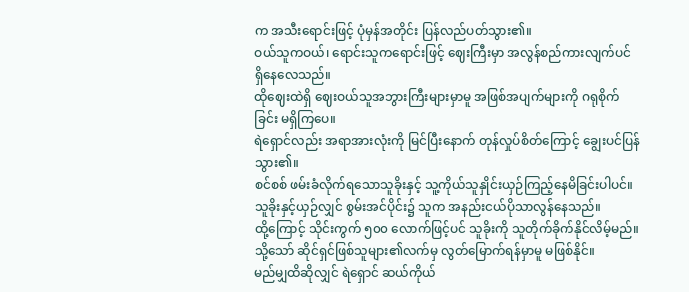က အသီးရောင်းဖြင့် ပုံမှန်အတိုင်း ပြန်လည်ပတ်သွား၏။
ဝယ်သူကဝယ်၊ ရောင်းသူကရောင်းဖြင့် ဈေးကြီးမှာ အလွန်စည်ကားလျက်ပင် ရှိနေလေသည်။
ထိုဈေးထဲရှိ ဈေးဝယ်သူအဘွားကြီးများမှာမူ အဖြစ်အပျက်များကို ဂရုစိုက်ခြင်း မရှိကြပေ။
ရဲရှောင်လည်း အရာအားလုံးကို မြင်ပြီးနောက် တုန်လှုပ်စိတ်ကြောင့် ချွေးပင်ပြန်သွား၏။
စင်စစ် ဖမ်းခံလိုက်ရသောသူခိုးနှင့် သူ့ကိုယ်သူနှိုင်းယှဉ်ကြည့်နေမိခြင်းပါပင်။
သူခိုးနှင့်ယှဉ်လျှင် စွမ်းအင်ပိုင်း၌ သူက အနည်းငယ်ပိုသာလွန်နေသည်။
ထို့ကြောင့် သိုင်းကွက် ၅၀၀ လောက်ဖြင့်ပင် သူခိုးကို သူတိုက်ခိုက်နိုင်လိမ့်မည်။
သို့သော် ဆိုင်ရှင်ဖြစ်သူများ၏လက်မှ လွတ်မြောက်ရန်မှာမူ မဖြစ်နိုင်။
မည်မျှထိဆိုလျှင် ရဲရှောင် ဆယ်ကိုယ်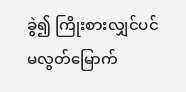ခွဲ၍ ကြိုးစားလျှင်ပင် မလွတ်မြောက်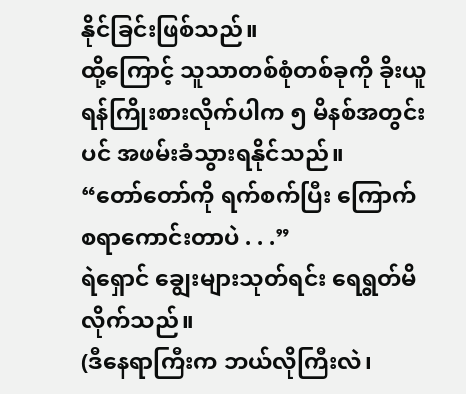နိုင်ခြင်းဖြစ်သည်။
ထို့ကြောင့် သူသာတစ်စုံတစ်ခုကို ခိုးယူရန်ကြိုးစားလိုက်ပါက ၅ မိနစ်အတွင်းပင် အဖမ်းခံသွားရနိုင်သည်။
“တော်တော်ကို ရက်စက်ပြီး ကြောက်စရာကောင်းတာပဲ . . .”
ရဲရှောင် ချွေးများသုတ်ရင်း ရေရွတ်မိလိုက်သည်။
(ဒီနေရာကြီးက ဘယ်လိုကြီးလဲ၊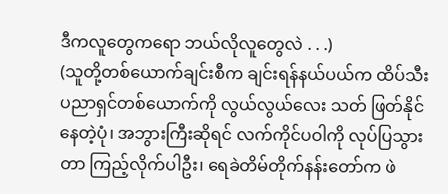ဒီကလူတွေကရော ဘယ်လိုလူတွေလဲ . . .)
(သူတို့တစ်ယောက်ချင်းစီက ချင်းရန်နယ်ပယ်က ထိပ်သီးပညာရှင်တစ်ယောက်ကို လွယ်လွယ်လေး သတ် ဖြတ်နိုင်နေတဲ့ပုံ၊ အဘွားကြီးဆိုရင် လက်ကိုင်ပဝါကို လုပ်ပြသွားတာ ကြည့်လိုက်ပါဦး၊ ရေခဲတိမ်တိုက်နန်းတော်က ဖဲ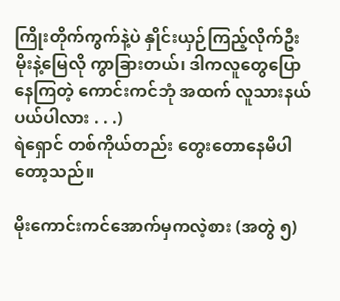ကြိုးတိုက်ကွက်နဲ့ပဲ နှိုင်းယှဉ်ကြည့်လိုက်ဦး မိုးနဲ့မြေလို ကွာခြားတယ်၊ ဒါကလူတွေပြောနေကြတဲ့ ကောင်းကင်ဘုံ အထက် လူသားနယ်ပယ်ပါလား . . .)
ရဲရှောင် တစ်ကိုယ်တည်း တွေးတောနေမိပါတော့သည်။

မိုးကောင်းကင်အောက်မှကလဲ့စား (အတွဲ ၅)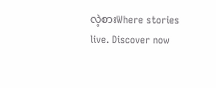လဲ့စားWhere stories live. Discover now